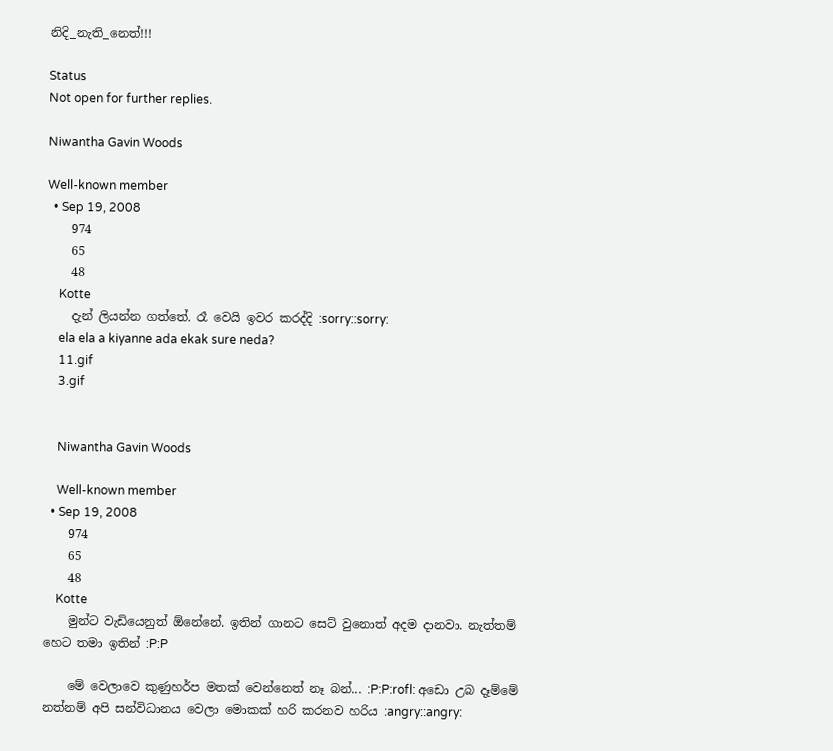නිදි_නැති_නෙත්!!!

Status
Not open for further replies.

Niwantha Gavin Woods

Well-known member
  • Sep 19, 2008
    974
    65
    48
    Kotte
    දැන් ලියන්න ගත්තේ. රෑ වෙයි ඉවර කරද්දි :sorry::sorry:
    ela ela a kiyanne ada ekak sure neda?
    11.gif
    3.gif


    Niwantha Gavin Woods

    Well-known member
  • Sep 19, 2008
    974
    65
    48
    Kotte
    මුන්ට වැඩියෙනුත් ඕනේනේ. ඉතින් ගානට සෙට් වුනොත් අදම දානවා. නැත්තම් හෙට තමා ඉතින් :P:P

    මේ වෙලාවෙ කුණුහර්ප මතක් වෙන්නෙත් නෑ බන්... :P:P:rofl: අඩො උබ දෑම්මේ නත්නම් අපි සන්විධානය වෙලා මොකක් හරි කරනව හරිය :angry::angry: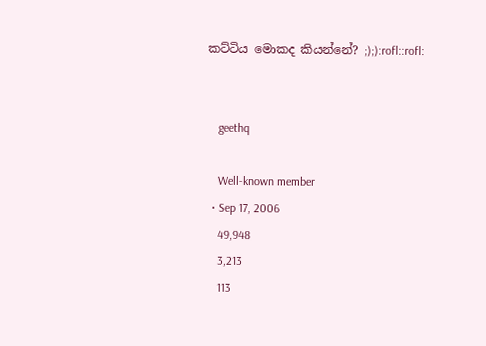කට්ටිය මොකද කියන්නේ? ;);):rofl::rofl:


    geethq

    Well-known member
  • Sep 17, 2006
    49,948
    3,213
    113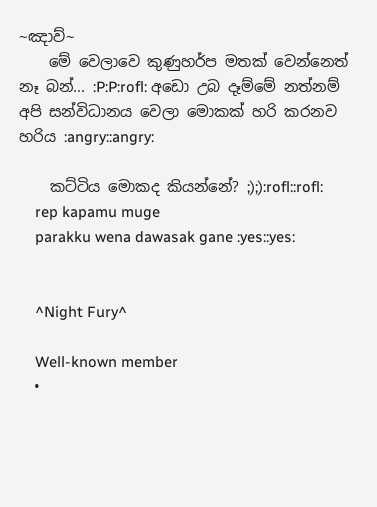~ඤාව්~
    මේ වෙලාවෙ කුණුහර්ප මතක් වෙන්නෙත් නෑ බන්... :P:P:rofl: අඩො උබ දෑම්මේ නත්නම් අපි සන්විධානය වෙලා මොකක් හරි කරනව හරිය :angry::angry:

    කට්ටිය මොකද කියන්නේ? ;);):rofl::rofl:
    rep kapamu muge
    parakku wena dawasak gane :yes::yes:


    ^Night Fury^

    Well-known member
  •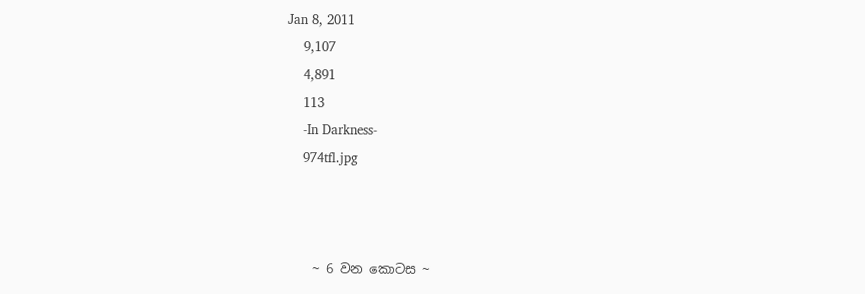Jan 8, 2011
    9,107
    4,891
    113
    -In Darkness-
    974tfl.jpg



    ~ 6 වන කොටස ~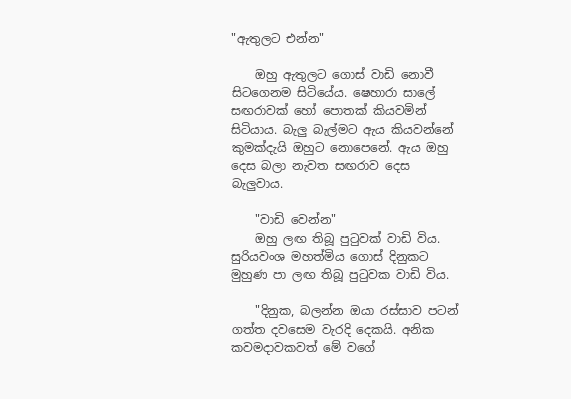"ඇතුලට එන්න"

    ඔහු ඇතුලට ගොස් වාඩි නොවී සිටගෙනම සිටියේය. ෂෙහාරා සාලේ සඟරාවක් හෝ පොතක් කියවමින් සිටියාය. බැලු බැල්මට ඇය කියවන්නේ කුමක්දැයි ඔහුට නොපෙනේ. ඇය ඔහු දෙස බලා නැවත සඟරාව දෙස බැලුවාය.

    "වාඩි වෙන්න"
    ඔහු ලඟ තිබූ පුටුවක් වාඩි විය. සුරියවංශ මහත්මිය ගොස් දිනුකට මුහුණ පා ලඟ තිබූ පුටුවක වාඩි විය.

    "දිනුක, බලන්න ඔයා රස්සාව පටන් ගත්ත දවසෙම වැරදි දෙකයි. අනික කවමදාවකවත් මේ වගේ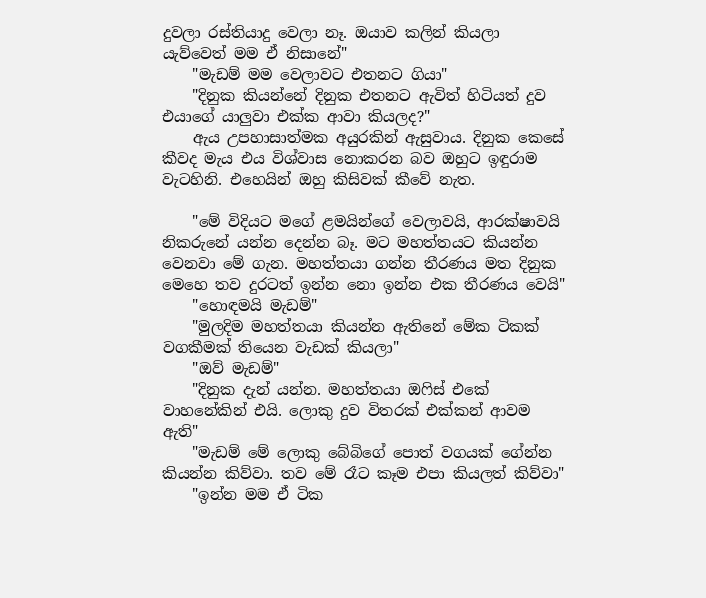දුවලා රස්තියාදු වෙලා නෑ. ඔයාව කලින් කියලා යැව්වෙත් මම ඒ නිසානේ"
    "මැඩම් මම වෙලාවට එතනට ගියා"
    "දිනුක කියන්නේ දිනුක එතනට ඇවිත් හිටියත් දුව එයාගේ යාලුවා එක්ක ආවා කියලද?"
    ඇය උපහාසාත්මක අයුරකින් ඇසුවාය. දිනුක කෙසේ කීවද මැය එය විශ්වාස නොකරන බව ඔහුට ඉඳුරාම වැටහිනි. එහෙයින් ඔහු කිසිවක් කීවේ නැත.

    "මේ විදියට මගේ ළමයින්ගේ වෙලාවයි, ආරක්ෂාවයි නිකරුනේ යන්න දෙන්න බෑ. මට මහත්තයට කියන්න වෙනවා මේ ගැන. මහත්තයා ගන්න තීරණය මත දිනුක මෙහෙ තව දුරටත් ඉන්න නො ඉන්න එක තීරණය වෙයි"
    "හොඳමයි මැඩම්"
    "මුලදිම මහත්තයා කියන්න ඇතිනේ මේක ටිකක් වගකීමක් තියෙන වැඩක් කියලා"
    "ඔව් මැඩම්"
    "දිනුක දැන් යන්න. මහත්තයා ඔෆිස් එකේ වාහනේකින් එයි. ලොකු දුව විතරක් එක්කන් ආවම ඇති"
    "මැඩම් මේ ලොකු බේබිගේ පොත් වගයක් ගේන්න කියන්න කිව්වා. තව මේ රෑට කෑම එපා කියලත් කිව්වා"
    "ඉන්න මම ඒ ටික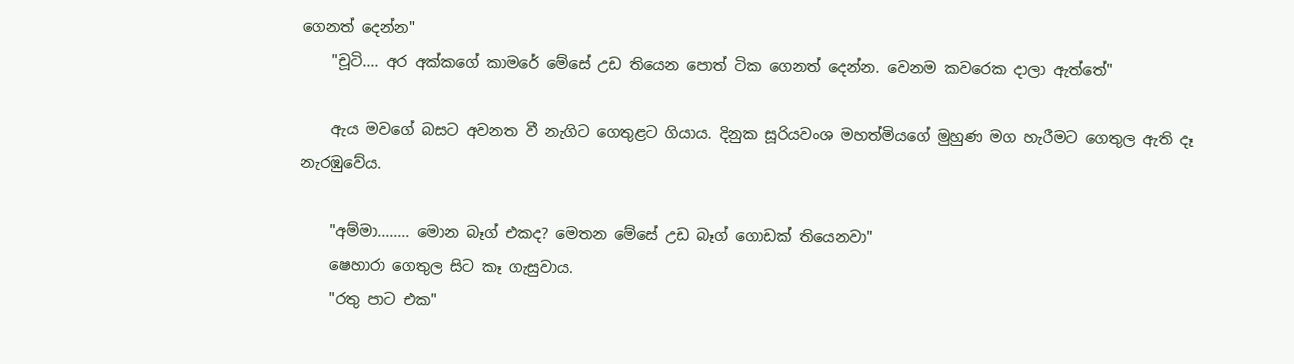ගෙනත් දෙන්න"
    "චූටි.... අර අක්කගේ කාමරේ මේසේ උඩ තියෙන පොත් ටික ගෙනත් දෙන්න. වෙනම කවරෙක දාලා ඇත්තේ"

    ඇය මවගේ බසට අවනත වී නැගිට ගෙතුළට ගියාය. දිනුක සූරියවංශ මහත්මියගේ මුහුණ මග හැරීමට ගෙතුල ඇති දෑ නැරඹුවේය.

    "අම්මා........ මොන බෑග් එකද? මෙතන මේසේ උඩ බෑග් ගොඩක් තියෙනවා"
    ෂෙහාරා ගෙතුල සිට කෑ ගැසුවාය.
    "රතු පාට එක"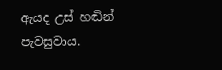ඇයද උස් හඬින් පැවසුවාය.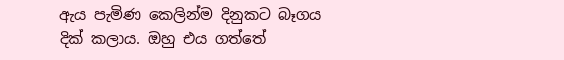ඇය පැමිණ කෙලින්ම දිනුකට බෑගය දික් කලාය. ඔහු එය ගත්තේ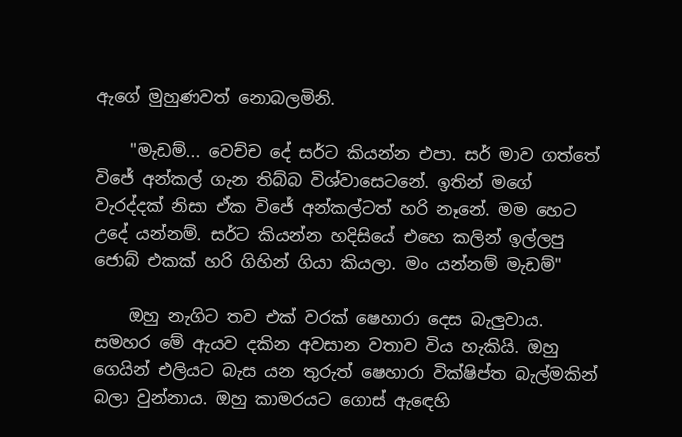ඇගේ මුහුණවත් නොබලමිනි.

    "මැඩම්... වෙච්ච දේ සර්ට කියන්න එපා. සර් මාව ගත්තේ විජේ අන්කල් ගැන තිබ්බ විශ්වාසෙටනේ. ඉතින් මගේ වැරද්දක් නිසා ඒක විජේ අන්කල්ටත් හරි නෑනේ. මම හෙට උදේ යන්නම්. සර්ට කියන්න හදිසියේ එහෙ කලින් ඉල්ලපු ජොබ් එකක් හරි ගිහින් ගියා කියලා. මං යන්නම් මැඩම්"

    ඔහු නැගිට තව එක් වරක් ෂෙහාරා දෙස බැලුවාය. සමහර මේ ඇයව දකින අවසාන වතාව විය හැකියි. ඔහු ගෙයින් එලියට බැස යන තුරුත් ෂෙහාරා වික්ෂිප්ත බැල්මකින් බලා වුන්නාය. ඔහු කාමරයට ගොස් ඇඳෙහි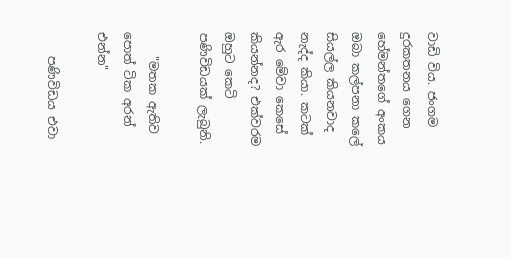වාඩි විය. ජංගම දුරකතනය ගෙන හේමන්තගේ අංකය ඔබා කල්පනා කලේ සියල්ල කියනවාද නැද්ද කියා. කටක් ඇර මේවා කෙසේ කියන්නද? එක්වරම ඔහුට කෙටි පණිවිඩයක් ලැබුනි.

    "මතක ඇතිව පොත් ටික අරන් එන්න"

    පණිවිඩය එවා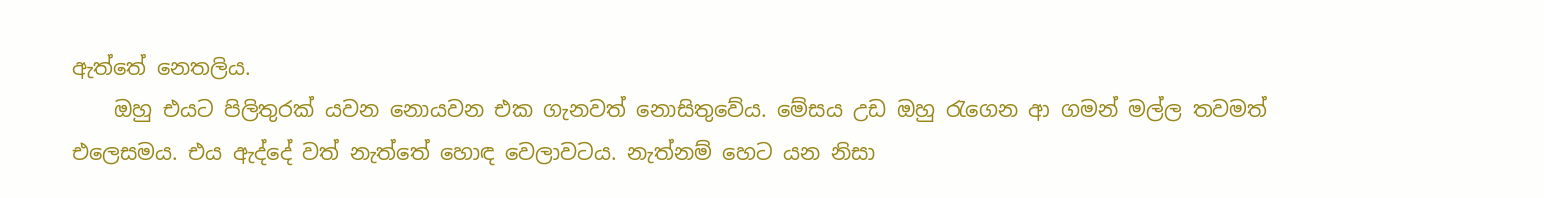ඇත්තේ නෙතලිය.
    ඔහු එයට පිලිතුරක් යවන නොයවන එක ගැනවත් නොසිතුවේය. මේසය උඩ ඔහු රැගෙන ආ ගමන් මල්ල තවමත් එලෙසමය. එය ඇද්දේ වත් නැත්තේ හොඳ වෙලාවටය. නැත්නම් හෙට යන නිසා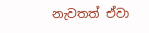නැවතත් ඒවා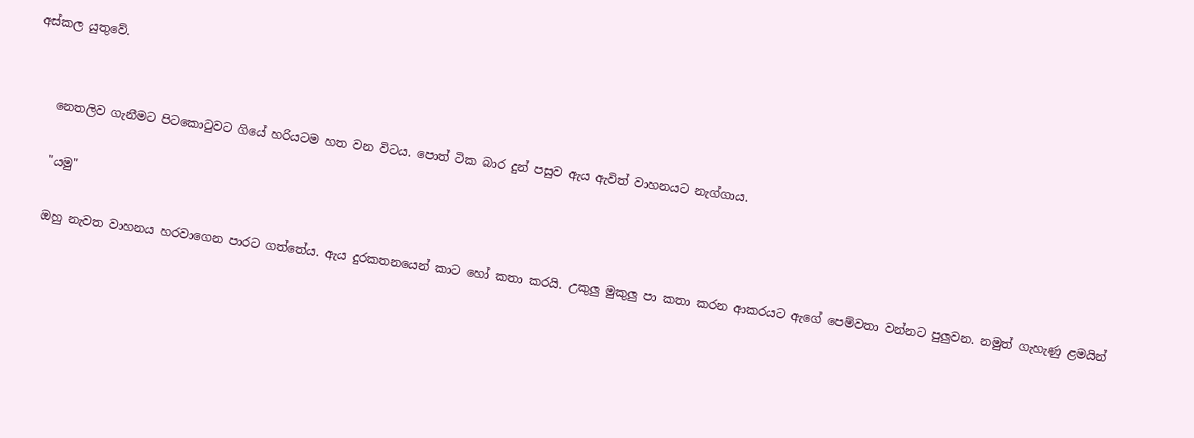අස්කල යුතුවේ.


    නෙතලිව ගැනීමට පිටකොටුවට ගියේ හරියටම හත වන විටය. පොත් ටික බාර දුන් පසුව ඇය ඇවිත් වාහනයට නැග්ගාය.

    "යමු"

    ඔහු නැවත වාහනය හරවාගෙන පාරට ගත්තේය. ඇය දුරකතනයෙන් කාට හෝ කතා කරයි. උකුලු මුකුලු පා කතා කරන ආකරයට ඇගේ පෙම්වතා වන්නට පුලුවන. නමුත් ගැහැණු ළමයින්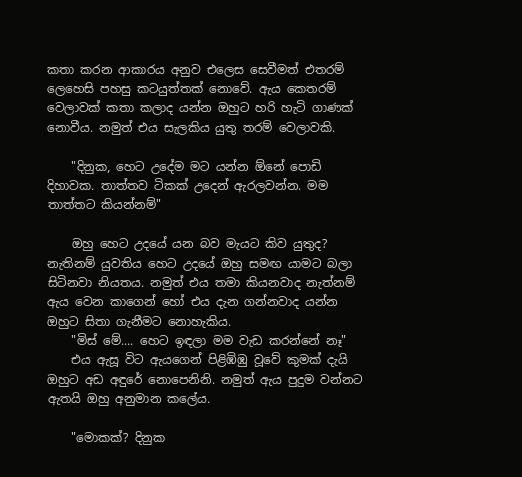කතා කරන ආකාරය අනුව එලෙස සෙවීමත් එතරම් ලෙහෙසි පහසු කටයුත්තක් නොවේ. ඇය කෙතරම් වෙලාවක් කතා කලාද යන්න ඔහුට හරි හැටි ගාණක් නොවීය. නමුත් එය සැලකිය යුතු තරම් වෙලාවකි.

    "දිනුක, හෙට උදේම මට යන්න ඕනේ පොඩි දිහාවක. තාත්තව ටිකක් උදෙන් ඇරලවන්න. මම තාත්තට කියන්නම්"

    ඔහු හෙට උදයේ යන බව මැයට කිව යුතුද? නැතිනම් යුවතිය හෙට උදයේ ඔහු සමඟ යාමට බලා සිටිනවා නියතය. නමුත් එය තමා කියනවාද නැත්නම් ඇය වෙන කාගෙන් හෝ එය දැන ගන්නවාද යන්න ඔහුට සිතා ගැනීමට නොහැකිය.
    "මිස් මේ.... හෙට ඉඳලා මම වැඩ කරන්නේ නෑ"
    එය ඇසූ විට ඇයගෙන් පිළිඹිඹු වූවේ කුමක් දැයි ඔහුට අඩ අඳුරේ නොපෙනිනි. නමුත් ඇය පුදුම වන්නට ඇතයි ඔහු අනුමාන කලේය.

    "මොකක්? දිනුක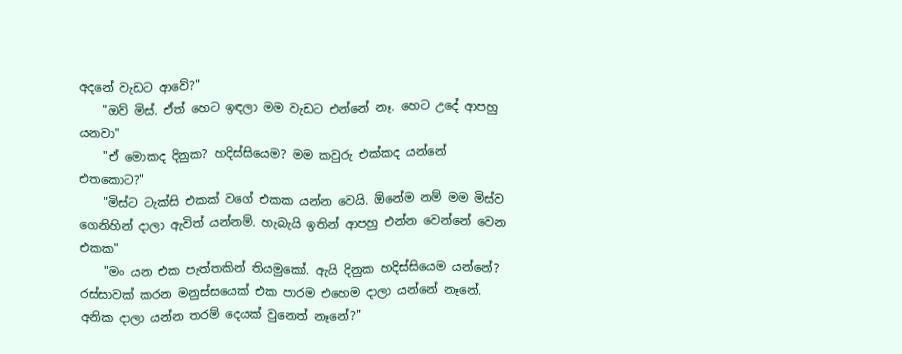අදනේ වැඩට ආවේ?"
    "ඔව් මිස්. ඒත් හෙට ඉඳලා මම වැඩට එන්නේ නෑ. හෙට උදේ ආපහු යනවා"
    "ඒ මොකද දිනුක? හදිස්සියෙම? මම කවුරු එක්කද යන්නේ එතකොට?"
    "මිස්ට ටැක්සි එකක් වගේ එකක යන්න වෙයි. ඕනේම නම් මම මිස්ව ගෙනිහින් දාලා ඇවිත් යන්නම්. හැබැයි ඉතින් ආපහු එන්න වෙන්නේ වෙන එකක"
    "මං යන එක පැත්තකින් තියමුකෝ. ඇයි දිනුක හදිස්සියෙම යන්නේ? රස්සාවක් කරන මනුස්සයෙක් එක පාරම එහෙම දාලා යන්නේ නෑනේ. අනික දාලා යන්න තරම් දෙයක් වුනෙත් නෑනේ?"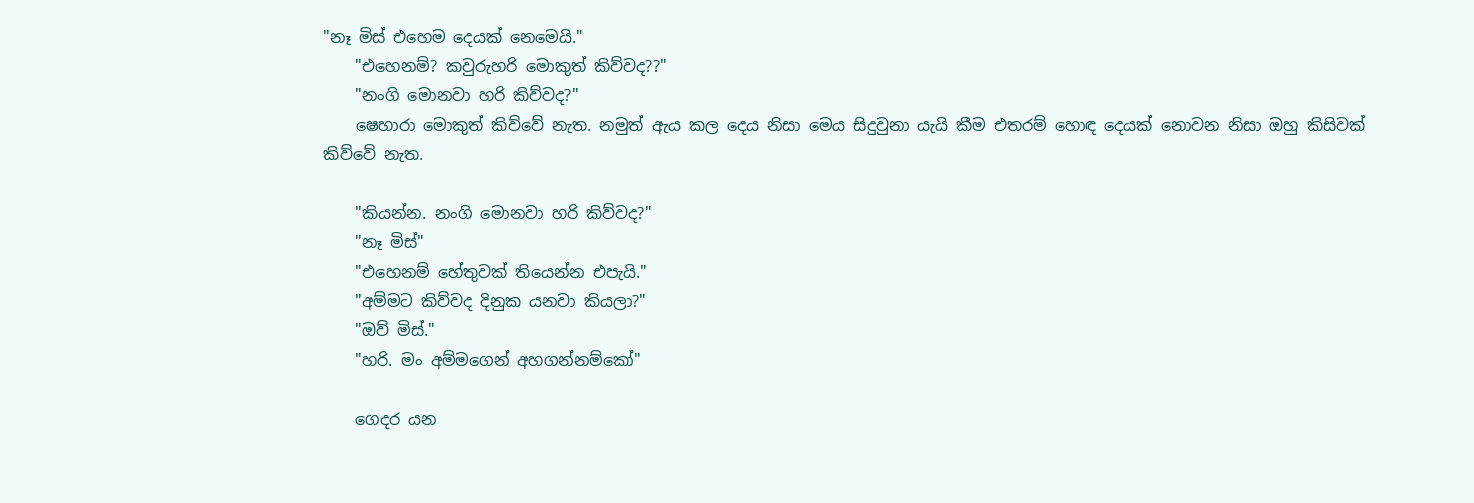"නෑ මිස් එහෙම දෙයක් නෙමෙයි."
    "එහෙනම්? කවුරුහරි මොකුත් කිව්වද??"
    "නංගි මොනවා හරි කිව්වද?"
    ෂෙහාරා මොකුත් කිව්වේ නැත. නමුත් ඇය කල දෙය නිසා මෙය සිදුවුනා යැයි කීම එතරම් හොඳ දෙයක් නොවන නිසා ඔහු කිසිවක් කිව්වේ නැත.

    "කියන්න. නංගි මොනවා හරි කිව්වද?"
    "නෑ මිස්"
    "එහෙනම් හේතුවක් තියෙන්න එපැයි."
    "අම්මට කිව්වද දිනුක යනවා කියලා?"
    "ඔව් මිස්."
    "හරි. මං අම්මගෙන් අහගන්නම්කෝ"

    ගෙදර යන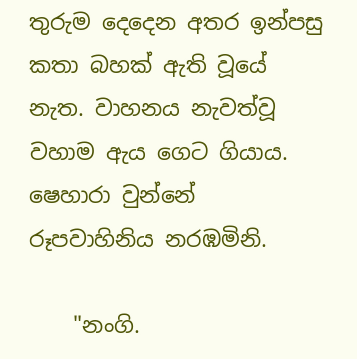තුරුම දෙදෙන අතර ඉන්පසු කතා බහක් ඇති වූයේ නැත. වාහනය නැවත්වූ වහාම ඇය ගෙට ගියාය. ෂෙහාරා වුන්නේ රූපවාහිනිය නරඹමිනි.

    "නංගි.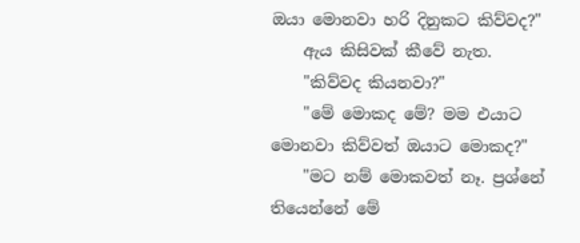ඔයා මොනවා හරි දිනුකට කිව්වද?"
    ඇය කිසිවක් කීවේ නැත.
    "කිව්වද කියනවා?"
    "මේ මොකද මේ? මම එයාට මොනවා කිව්වත් ඔයාට මොකද?"
    "මට නම් මොකවත් නෑ. ප්‍රශ්නේ තියෙන්නේ මේ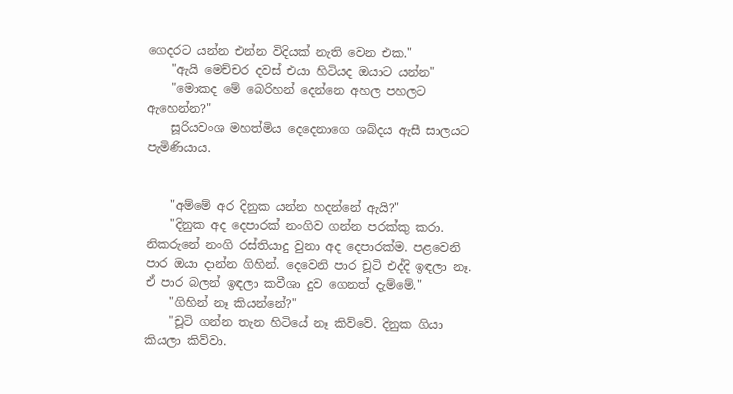ගෙදරට යන්න එන්න විදියක් නැති වෙන එක."
    "ඇයි මෙච්චර දවස් එයා හිටියද ඔයාට යන්න"
    "මොකද මේ බෙරිහන් දෙන්නෙ අහල පහලට ඇහෙන්න?"
    සූරියවංශ මහත්මිය දෙදෙනාගෙ ශබ්දය ඇසී සාලයට පැමිණියාය.


    "අම්මේ අර දිනුක යන්න හදන්නේ ඇයි?"
    "දිනුක අද දෙපාරක් නංගිව ගන්න පරක්කු කරා. නිකරුනේ නංගි රස්තියාදු වුනා අද දෙපාරක්ම. පළවෙනි පාර ඔයා දාන්න ගිහින්. දෙවෙනි පාර චූටි එද්දි ඉඳලා නෑ. ඒ පාර බලන් ඉඳලා කවීශා දුව ගෙනත් දැම්මේ."
    "ගිහින් නෑ කියන්නේ?"
    "චූටි ගන්න තැන හිටියේ නෑ කිව්වේ. දිනුක ගියා කියලා කිව්වා.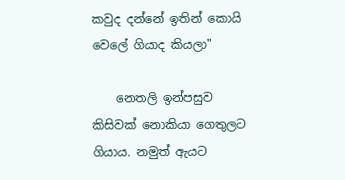කවුද දන්නේ ඉතින් කොයි වෙලේ ගියාද කියලා"

    නෙතලි ඉන්පසුව කිසිවක් නොකියා ගෙතුලට ගියාය. නමුත් ඇයට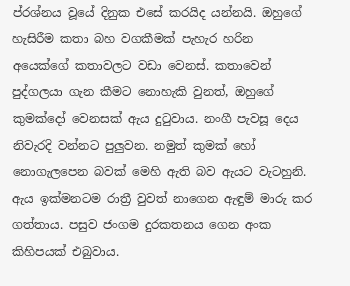ප්රශ්නය වූයේ දිනුක එසේ කරයිද යන්නයි. ඔහුගේ හැසිරීම කතා බහ වගකීමක් පැහැර හරින අයෙක්ගේ කතාවලට වඩා වෙනස්. කතාවෙන් පුද්ගලයා ගැන කීමට නොහැකි වුනත්, ඔහුගේ කුමක්දෝ වෙනසක් ඇය දුටුවාය. නංගී පැවසූ දෙය නිවැරදි වන්නට පුලුවන. නමුත් කුමක් හෝ නොගැලපෙන බවක් මෙහි ඇති බව ඇයට වැටහුනි. ඇය ඉක්මනටම රාත්‍රී වුවත් නාගෙන ඇඳුම් මාරු කර ගත්තාය. පසුව ජංගම දුරකතනය ගෙන අංක කිහිපයක් එබුවාය.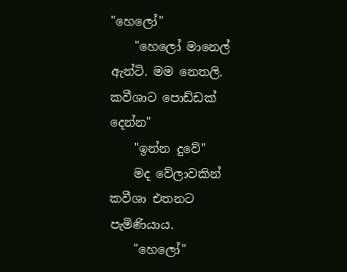"හෙලෝ"
    "හෙලෝ මානෙල් ඇන්ටි. මම නෙතලි. කවීශාට පොඩ්ඩක් දෙන්න"
    "ඉන්න දුවේ"
    මද වේලාවකින් කවීශා එතනට පැමිණියාය.
    "හෙලෝ"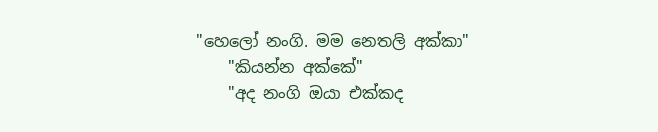"හෙලෝ නංගි. මම නෙතලි අක්කා"
    "කියන්න අක්කේ"
    "අද නංගි ඔයා එක්කද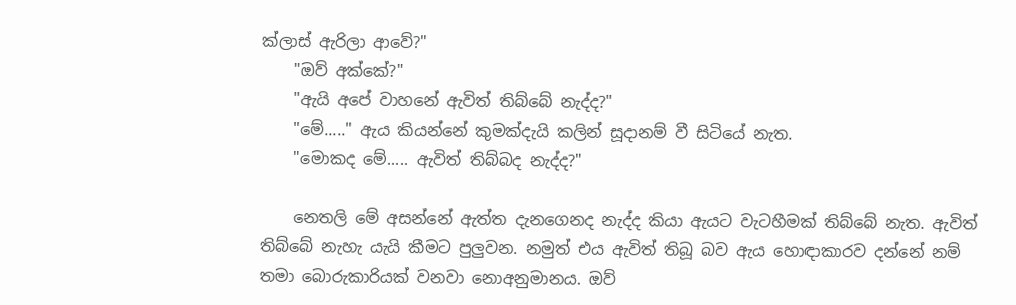ක්ලාස් ඇරිලා ආවේ?"
    "ඔව් අක්කේ?"
    "ඇයි අපේ වාහනේ ඇවිත් තිබ්බේ නැද්ද?"
    "මේ....." ඇය කියන්නේ කුමක්දැයි කලින් සූදානම් වී සිටියේ නැත.
    "මොකද මේ..... ඇවිත් තිබ්බද නැද්ද?"

    නෙතලි මේ අසන්නේ ඇත්ත දැනගෙනද නැද්ද කියා ඇයට වැටහීමක් තිබ්බේ නැත. ඇවිත් තිබ්බේ නැහැ යැයි කීමට පුලුවන. නමුත් එය ඇවිත් තිබූ බව ඇය හොඳාකාරව දන්නේ නම් තමා බොරුකාරියක් වනවා නොඅනුමානය. ඔව්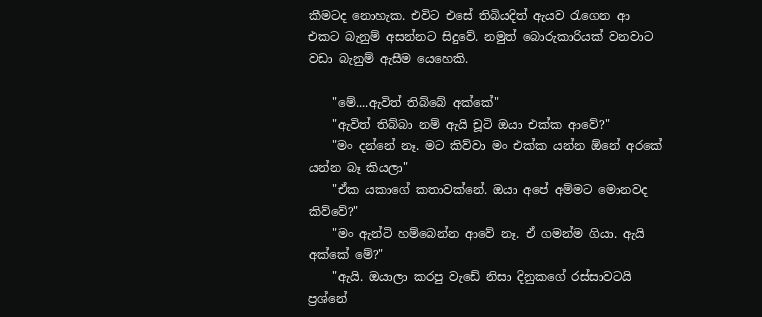කීමටද නොහැක. එවිට එසේ තිබියදිත් ඇයව රැගෙන ආ එකට බැනුම් අසන්නට සිදුවේ. නමුත් බොරුකාරියක් වනවාට වඩා බැනුම් ඇසීම යෙහෙකි.

    "මේ....ඇවිත් තිබ්බේ අක්කේ"
    "ඇවිත් තිබ්බා නම් ඇයි චූටි ඔයා එක්ක ආවේ?"
    "මං දන්නේ නෑ. මට කිව්වා මං එක්ක යන්න ඕනේ අරකේ යන්න බෑ කියලා"
    "ඒක යකාගේ කතාවක්නේ. ඔයා අපේ අම්මට මොනවද කිව්වේ?"
    "මං ඇන්ටි හම්බෙන්න ආවේ නෑ. ඒ ගමන්ම ගියා. ඇයි අක්කේ මේ?"
    "ඇයි. ඔයාලා කරපු වැඩේ නිසා දිනුකගේ රස්සාවටයි ප්‍රශ්නේ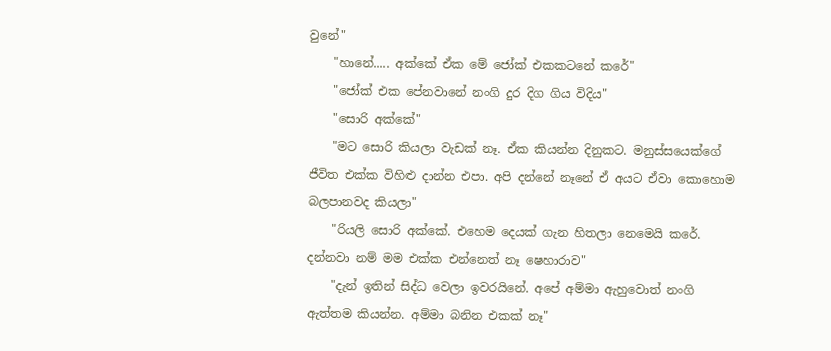වුනේ"
    "හානේ..... අක්කේ ඒක මේ ජෝක් එකකටනේ කරේ"
    "ජෝක් එක පේනවානේ නංගි දුර දිග ගිය විදිය"
    "සොරි අක්කේ"
    "මට සොරි කියලා වැඩක් නෑ. ඒක කියන්න දිනුකට. මනුස්සයෙක්ගේ ජීවිත එක්ක විහිළු දාන්න එපා. අපි දන්නේ නෑනේ ඒ අයට ඒවා කොහොම බලපානවද කියලා"
    "රියලි සොරි අක්කේ. එහෙම දෙයක් ගැන හිතලා නෙමෙයි කරේ. දන්නවා නම් මම එක්ක එන්නෙත් නෑ ෂෙහාරාව"
    "දැන් ඉතින් සිද්ධ වෙලා ඉවරයිනේ. අපේ අම්මා ඇහුවොත් නංගි ඇත්තම කියන්න. අම්මා බනින එකක් නෑ"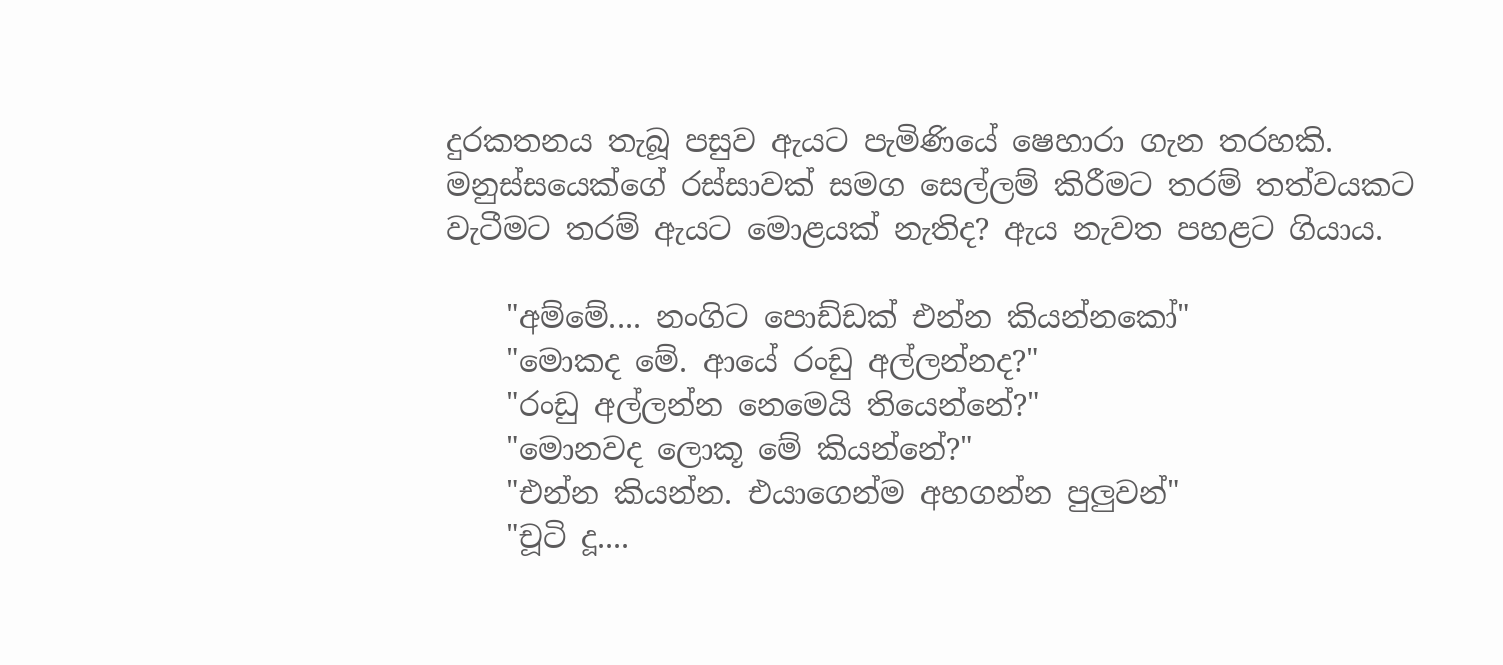දුරකතනය තැබූ පසුව ඇයට පැමිණියේ ෂෙහාරා ගැන තරහකි. මනුස්සයෙක්ගේ රස්සාවක් සමග සෙල්ලම් කිරීමට තරම් තත්වයකට වැටීමට තරම් ඇයට මොළයක් නැතිද? ඇය නැවත පහළට ගියාය.

    "අම්මේ.... නංගිට පොඩ්ඩක් එන්න කියන්නකෝ"
    "මොකද මේ. ආයේ රංඩු අල්ලන්නද?"
    "රංඩු අල්ලන්න නෙමෙයි තියෙන්නේ?"
    "මොනවද ලොකූ මේ කියන්නේ?"
    "එන්න කියන්න. එයාගෙන්ම අහගන්න පුලුවන්"
    "චූටි දූ....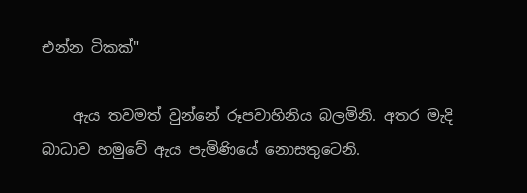එන්න ටිකක්"

    ඇය තවමත් වුන්නේ රූපවාහිනිය බලමිනි. අතර මැදි බාධාව හමුවේ ඇය පැමිණියේ නොසතුටෙනි.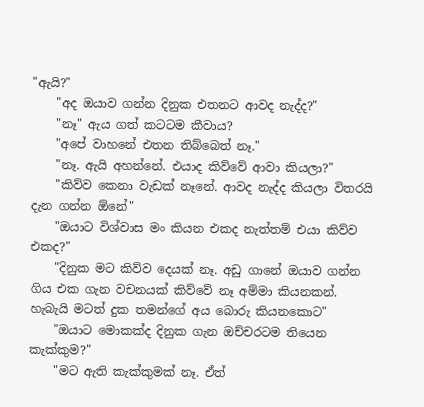"ඇයි?"
    "අද ඔයාව ගන්න දිනුක එතනට ආවද නැද්ද?"
    "නෑ" ඇය ගත් කටටම කීවාය?
    "අපේ වාහනේ එතන තිබ්බෙත් නෑ."
    "නෑ. ඇයි අහන්නේ. එයාද කිව්වේ ආවා කියලා?"
    "කිව්ව කෙනා වැඩක් නෑනේ. ආවද නැද්ද කියලා විතරයි දැන ගන්න ඕනේ"
    "ඔයාට විශ්වාස මං කියන එකද නැත්තම් එයා කිව්ව එකද?"
    "දිනුක මට කිව්ව දෙයක් නෑ. අඩු ගානේ ඔයාව ගන්න ගිය එක ගැන වචනයක් කිව්වේ නෑ අම්මා කියනකන්. හැබැයි මටත් දුක තමන්ගේ අය බොරු කියනකොට"
    "ඔයාට මොකක්ද දිනුක ගැන ඔච්චරටම තියෙන කැක්කුම?"
    "මට ඇති කැක්කුමක් නෑ. ඒත්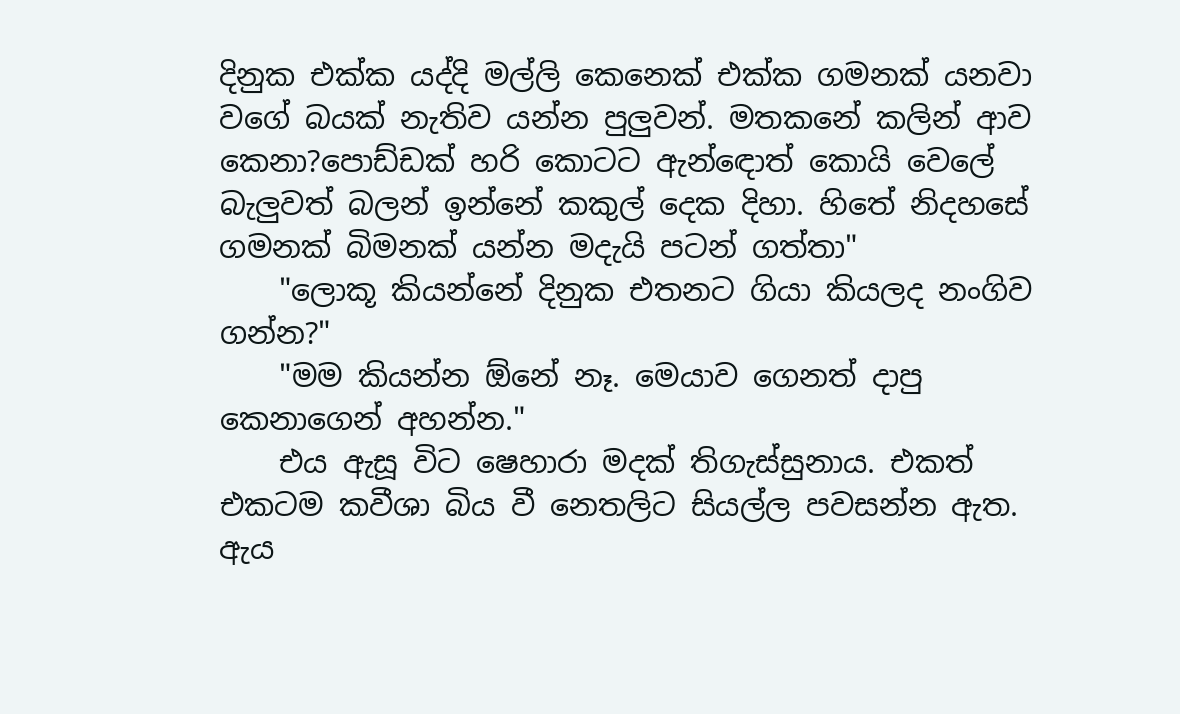දිනුක එක්ක යද්දි මල්ලි කෙනෙක් එක්ක ගමනක් යනවා වගේ බයක් නැතිව යන්න පුලුවන්. මතකනේ කලින් ආව කෙනා?පොඩ්ඩක් හරි කොටට ඇන්ඳොත් කොයි වෙලේ බැලුවත් බලන් ඉන්නේ කකුල් දෙක දිහා. හිතේ නිදහසේ ගමනක් බිමනක් යන්න මදැයි පටන් ගත්තා"
    "ලොකූ කියන්නේ දිනුක එතනට ගියා කියලද නංගිව ගන්න?"
    "මම කියන්න ඕනේ නෑ. මෙයාව ගෙනත් දාපු කෙනාගෙන් අහන්න."
    එය ඇසූ විට ෂෙහාරා මදක් තිගැස්සුනාය. එකත් එකටම කවීශා බිය වී නෙතලිට සියල්ල පවසන්න ඇත. ඇය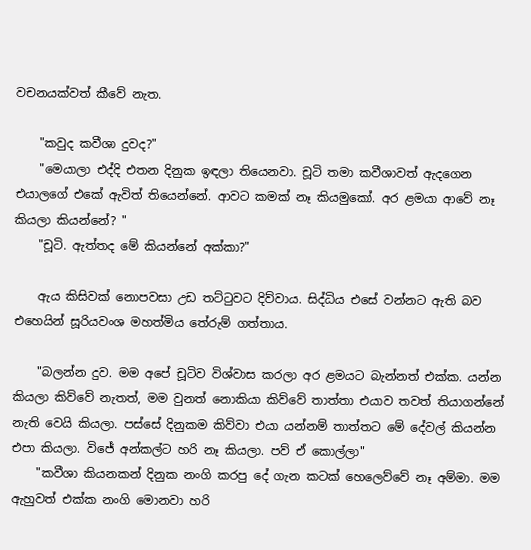වචනයක්වත් කීවේ නැත.

    "කවුද කවීශා දුවද?"
    "මෙයාලා එද්දි එතන දිනුක ඉඳලා තියෙනවා. චූටි තමා කවීශාවත් ඇදගෙන එයාලගේ එකේ ඇවිත් තියෙන්නේ. ආවට කමක් නෑ කියමුකෝ. අර ළමයා ආවේ නෑ කියලා කියන්නේ? "
    "චූටි. ඇත්තද මේ කියන්නේ අක්කා?"

    ඇය කිසිවක් නොපවසා උඩ තට්ටුවට දිව්වාය. සිද්ධිය එසේ වන්නට ඇති බව එහෙයින් සූරියවංශ මහත්මිය තේරුම් ගත්තාය.

    "බලන්න දුව. මම අපේ චූටිව විශ්වාස කරලා අර ළමයට බැන්නත් එක්ක. යන්න කියලා කිව්වේ නැතත්, මම වුනත් නොකියා කිව්වේ තාත්තා එයාව තවත් තියාගන්නේ නැති වෙයි කියලා. පස්සේ දිනුකම කිව්වා එයා යන්නම් තාත්තට මේ දේවල් කියන්න එපා කියලා. විජේ අන්කල්ට හරි නෑ කියලා. පව් ඒ කොල්ලා"
    "කවීශා කියනකන් දිනුක නංගි කරපු දේ ගැන කටක් හෙලෙව්වේ නෑ අම්මා. මම ඇහුවත් එක්ක නංගි මොනවා හරි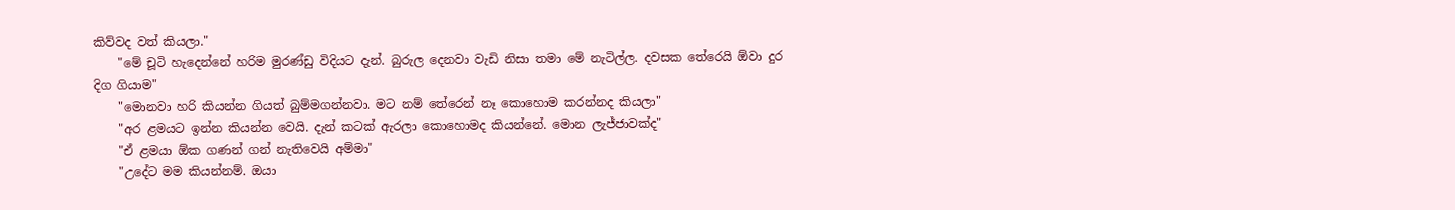කිව්වද වත් කියලා."
    "මේ චූටි හැදෙන්නේ හරිම මුරණ්ඩු විදියට දැන්. බුරුල දෙනවා වැඩි නිසා තමා මේ නැටිල්ල. දවසක තේරෙයි ඕවා දුර දිග ගියාම"
    "මොනවා හරි කියන්න ගියත් බුම්මගන්නවා. මට නම් තේරෙන් නෑ කොහොම කරන්නද කියලා"
    "අර ළමයට ඉන්න කියන්න වෙයි. දැන් කටක් ඇරලා කොහොමද කියන්නේ. මොන ලැජ්ජාවක්ද"
    "ඒ ළමයා ඕක ගණන් ගන් නැතිවෙයි අම්මා"
    "උදේට මම කියන්නම්. ඔයා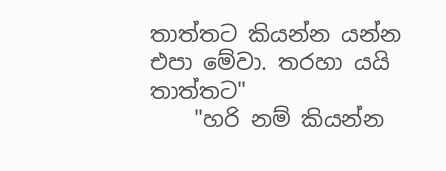තාත්තට කියන්න යන්න එපා මේවා. තරහා යයි තාත්තට"
    "හරි නම් කියන්න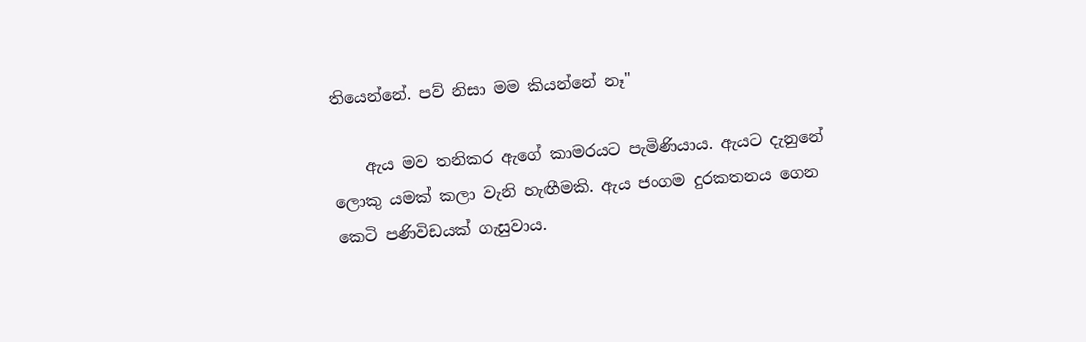තියෙන්නේ. පව් නිසා මම කියන්නේ නෑ"

    ඇය මව තනිකර ඇගේ කාමරයට පැමිණියාය. ඇයට දැනුනේ ලොකු යමක් කලා වැනි හැඟීමකි. ඇය ජංගම දුරකතනය ගෙන කෙටි පණිවිඩයක් ගැසුවාය.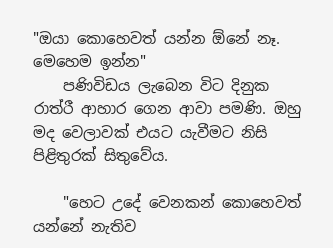"ඔයා කොහෙවත් යන්න ඕනේ නෑ. මෙහෙම ඉන්න"
    පණිවිඩය ලැබෙන විට දිනුක රාත්රී ආහාර ගෙන ආවා පමණි. ඔහු මද වෙලාවක් එයට යැවීමට නිසි පිළිතුරක් සිතුවේය.

    "හෙට උදේ වෙනකන් කොහෙවත් යන්නේ නැතිව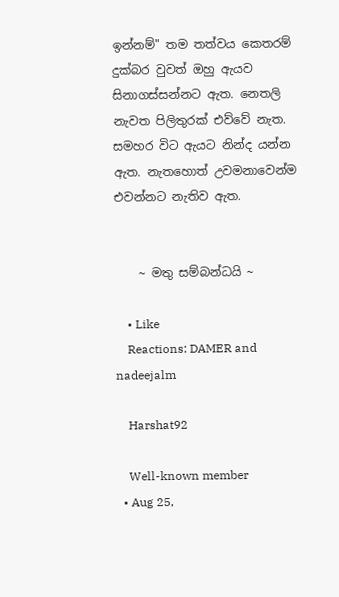ඉන්නම්" තම තත්වය කෙතරම් දුක්බර වුවත් ඔහු ඇයව සිනාගස්සන්නට ඇත. නෙතලි නැවත පිලිතුරක් එව්වේ නැත. සමහර විට ඇයට නින්ද යන්න ඇත. නැතහොත් උවමනාවෙන්ම එවන්නට නැතිව ඇත.


    ~ මතු සම්බන්ධයි ~

    • Like
    Reactions: DAMER and nadeejalm

    Harshat92

    Well-known member
  • Aug 25,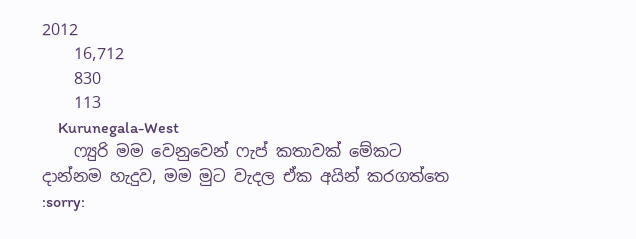2012
    16,712
    830
    113
    Kurunegala-West
    ෆ්‍යුරි මම වෙනුවෙන් ෆැප් කතාවක් මේකට දාන්නම හැදුව, මම මුට වැදල ඒක අයින් කරගත්තෙ :sorry: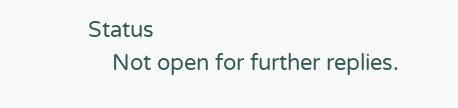Status
    Not open for further replies.